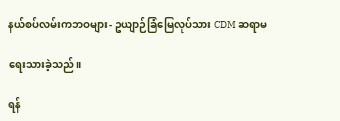နယ်စပ်လမ်းကဘဝများ- ဥယျာဉ်ခြံမြေလုပ်သား CDM ဆရာမ

ရေးသားခဲ့သည်။

ရန်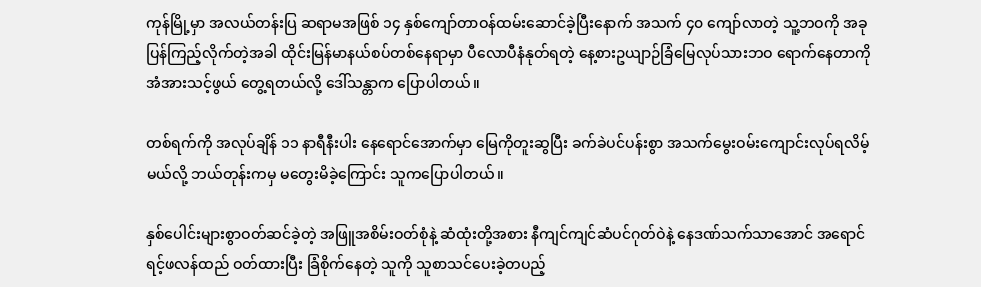ကုန်မြို့မှာ အလယ်တန်းပြ ဆရာမအဖြစ် ၁၄ နှစ်ကျော်တာဝန်ထမ်းဆောင်ခဲ့ပြီးနောက် အသက် ၄၀ ကျော်လာတဲ့ သူ့ဘဝကို အခုပြန်ကြည့်လိုက်တဲ့အခါ ထိုင်းမြန်မာနယ်စပ်တစ်နေရာမှာ ပီလောပီနံနုတ်ရတဲ့ နေ့စားဥယျာဉ်ခြံမြေလုပ်သားဘဝ ရောက်နေတာကို အံအားသင့်ဖွယ် တွေ့ရတယ်လို့ ဒေါ်သန္တာက ပြောပါတယ်။

တစ်ရက်ကို အလုပ်ချိန် ၁၁ နာရီနီးပါး နေရောင်အောက်မှာ မြေကိုတူးဆွပြီး ခက်ခဲပင်ပန်းစွာ အသက်မွေးဝမ်းကျောင်းလုပ်ရလိမ့်မယ်လို့ ဘယ်တုန်းကမှ မတွေးမိခဲ့ကြောင်း သူကပြောပါတယ်။

နှစ်ပေါင်းများစွာဝတ်ဆင်ခဲ့တဲ့ အဖြူအစိမ်းဝတ်စုံနဲ့ ဆံထုံးတို့အစား နီကျင်ကျင်ဆံပင်ဂုတ်ဝဲနဲ့ နေဒဏ်သက်သာအောင် အရောင်ရင့်ဖလန်ထည် ဝတ်ထားပြီး ခြံစိုက်နေတဲ့ သူကို သူစာသင်ပေးခဲ့တပည့်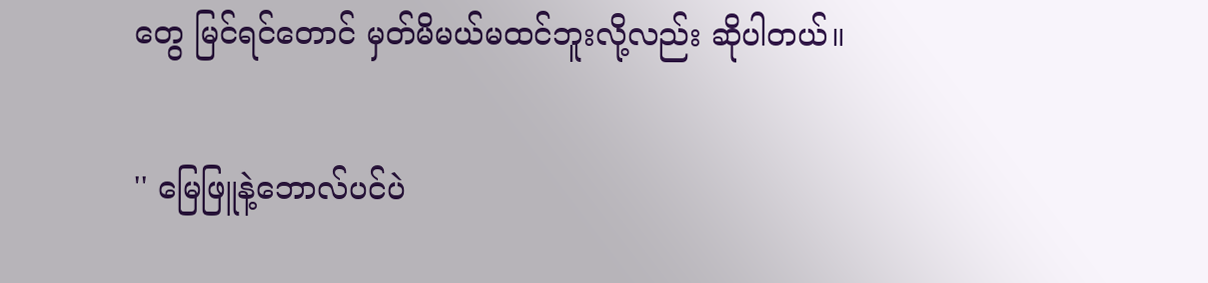တွေ မြင်ရင်တောင် မှတ်မိမယ်မထင်ဘူးလို့လည်း ဆိုပါတယ်။

'' မြေဖြူနဲ့ဘောလ်ပင်ပဲ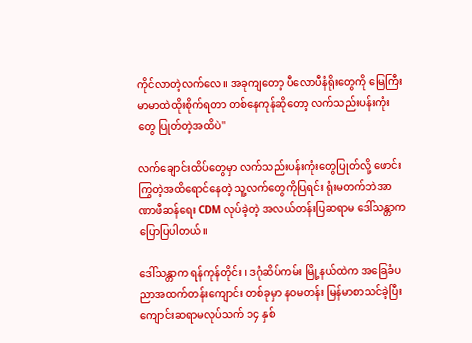ကိုင်လာတဲ့လက်လေ။ အခုကျတော့ ပီလောပီနံရိုးတွေကို ‌မြေကြီးမာမာထဲထိုးစိုက်ရတာ တစ်နေကုန်ဆိုတော့ လက်သည်းပန်းကုံးတွေ ပြုတ်တဲ့အထိပဲ''

လက်ချောင်းထိပ်တွေမှာ လက်သည်းပန်းကုံးတွေပြုတ်လို့ ဖောင်းကြွတဲ့အထိရောင်နေတဲ့ သူ့လက်တွေကိုပြရင်း ရုံးမတက်ဘဲအာဏာဖီဆန်ရေး CDM လုပ်ခဲ့တဲ့ အလယ်တန်းပြဆရာမ ဒေါ်သန္တာက ပြောပြပါတယ်။

ဒေါ်သန္တာက ရန်ကုန်တိုင်း ၊ ဒဂုံဆိပ်ကမ်း မြို့နယ်ထဲက အခြေခံပညာအထက်တန်းကျောင်း တစ်ခုမှာ နဝမတန်း မြန်မာစာသင်ခဲ့ပြီး ကျောင်းဆရာမလုပ်သက် ၁၄ နှစ်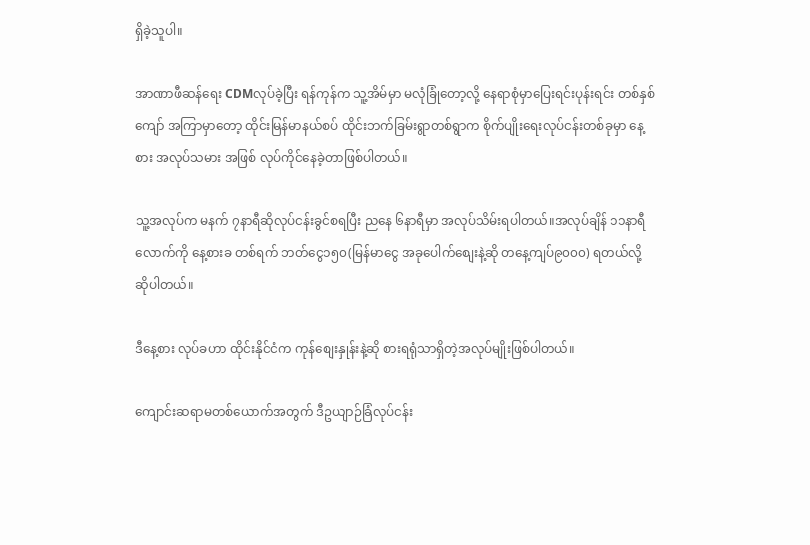ရှိခဲ့သူပါ။

အာဏာဖီဆန်ရေး CDMလုပ်ခဲ့ပြီး ရန်ကုန်က သူ့အိမ်မှာ မလုံခြုံတော့လို့ နေရာစုံမှာပြေးရင်းပုန်းရင်း တစ်နှစ်ကျော် အကြာမှာတော့ ထိုင်းမြန်မာနယ်စပ် ထိုင်းဘက်ခြမ်းရွာတစ်ရွာက စိုက်ပျိုးရေးလုပ်ငန်းတစ်ခုမှာ နေ့စား အလုပ်သမား အဖြစ် လုပ်ကိုင်နေခဲ့တာဖြစ်ပါတယ်။

သူ့အလုပ်က မနက် ၇နာရီဆိုလုပ်ငန်းခွင်စရပြီး ညနေ ၆နာရီမှာ အလုပ်သိမ်းရပါတယ်။အလုပ်ချိန် ၁၁နာရီလောက်ကို နေ့စားခ တစ်ရက် ဘတ်ငွေ၁၅၀(မြန်မာ‌‌ငွေ အခုပေါက်စျေးနဲ့ဆို တနေ့ကျပ်၉၀၀၀) ရတယ်လို့ ဆိုပါတယ်။

ဒီနေ့စား လုပ်ခဟာ ထိုင်းနိုင်ငံက ကုန်စျေးနှုန်းနဲ့ဆို စားရရုံသာရှိတဲ့အလုပ်မျိုးဖြစ်ပါတယ်။

ကျောင်းဆရာမတစ်ယောက်အတွက် ဒီဥယျာဉ်ခြံလုပ်ငန်း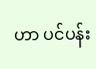ဟာ ပင်ပန်း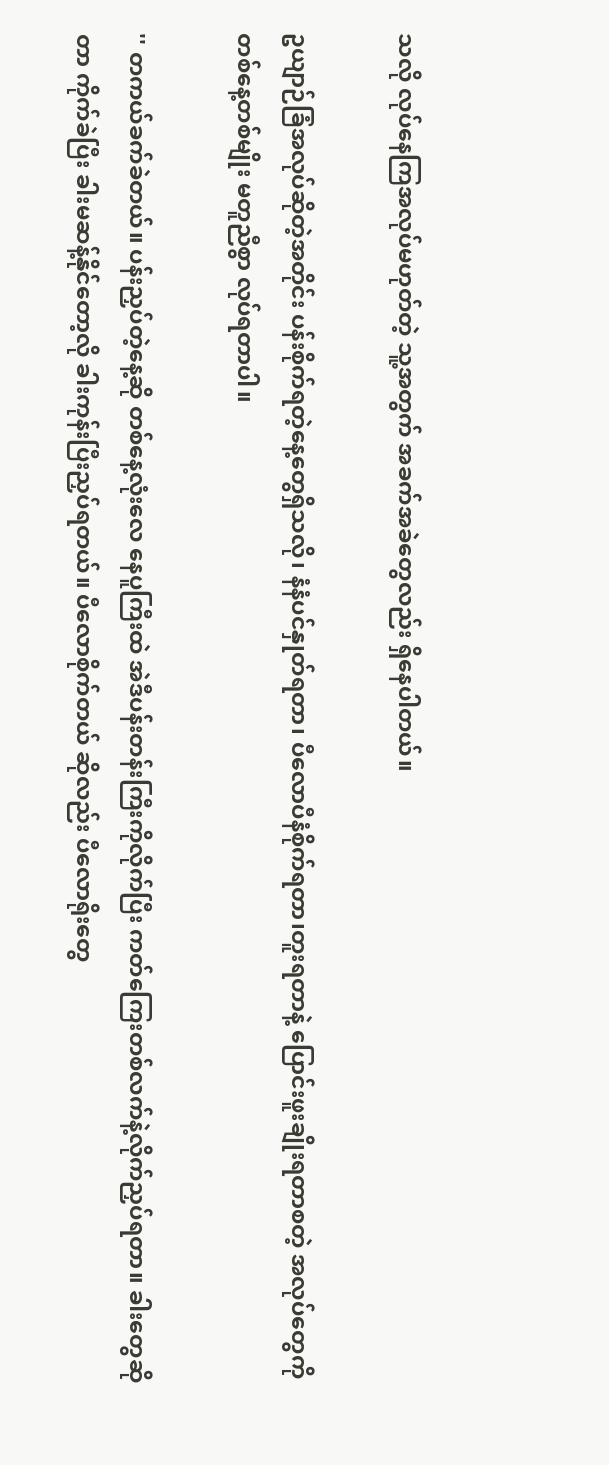သလို လုပ်နေကြအလုပ်မဟုတ်တဲ့ သူ့အတွက် အခက်အခဲတွေလည်း ရှိနေပါတယ်။

ဥယျာဉ်ခြံအလုပ်ဆိုတဲ့အတိုင်း ပန်းစိုက်ရတဲ့နေ့တွေရှိသလို၊ နံနံပင်နှုတ်ရတာ၊ ပီလောပီနံစိုက်ရတာ၊တူးရတာနဲ့ ပြောင်းဖူးချိုးရတာစတဲ့ အလုပ်တွေကို တစ်နေ့တစ်မျိုး မတူညီစွာ လုပ်ရတာပါ။

'' တကယ်ခက်ခဲတယ်။ ပန်းညှပ်တဲ့နေ့ဆို တစ်နေ့လုံးလေ နေပူကြီးထဲ အဲဒီပန်းတန်းကြီးကိုလိုက်ပြီး ကတ်ကြေးတစ်လက်နဲ့လိုက်ညှပ်ရတာ။ ခါးတွေဆိုတာ ကိုက်ခဲပြီး ခါးမဆန့်နိုင်တော့လို ခါးကုန်းပြီးညှပ်ရတယ်။ ပီလောစိုက်တယ် ဆိုလည်း ပီလောရိုးတွေ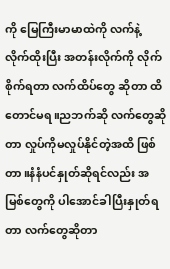ကို မြေကြီးမာမာထဲကို လက်နဲ့ လိုက်ထိုးပြီး အတန်းလိုက်ကို လိုက်စိုက်ရတာ လက်ထိပ်တွေ ဆိုတာ ထိတောင်မရ။ညဘက်ဆို လက်တွေဆိုတာ လှုပ်ကိုမလှုပ်နိုင်တဲ့အထိ ဖြစ်တာ။နံနံပင်နှုတ်ဆိုရင်လည်း အမြစ်တွေကို ပါအောင်ခါပြီးနှုတ်ရတာ လက်တွေဆိုတာ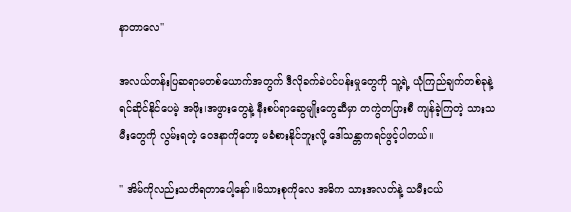နာတာလေ''

အလယ်တန်းပြဆရာမတစ်ယောက်အတွက် ဒီလိုခက်ခဲပင်ပန်းမှုတွေကို သူ့ရဲ့ ယုံကြည်ချက်တစ်ခုနဲ့ရင်ဆိုင်နိုင်ပေမဲ့ အဖိုး၊အဖွားတွေနဲ့ နီးစပ်ရာဆွေမျိုးတွေဆီမှာ တကွဲတပြားစီ ကျန်ခဲ့ကြတဲ့ သားသမီးတွေကို လွမ်းရတဲ့ ဝေဒနာကိုတော့‌ မခံစားနိုင်ဘူးလို့‌ ဒေါ်သန္တာကရင်ဖွင့်ပါတယ်။

'' အိမ်ကိုလည်းသတိရတာပေါ့နော်။မိသားစုကိုလေ အဓိက သားအလတ်နဲ့ သမီးငယ်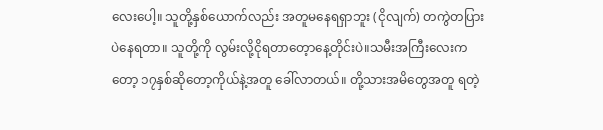လေးပေါ့။ သူတို့နှစ်ယောက်လည်း အတူမနေရရှာဘူး (ငိုလျက်) တကွဲတပြားပဲနေရတာ။ သူတို့ကို လွမ်းလို့ငိုရတာတေ့ာနေ့တိုင်းပဲ။သမီးအကြီးလေးကတော့ ၁၇နှစ်ဆိုတော့ကိုယ်နဲ့အတူ ခေါ်လာတယ်။ တို့သားအမိတွေအတူ ရတဲ့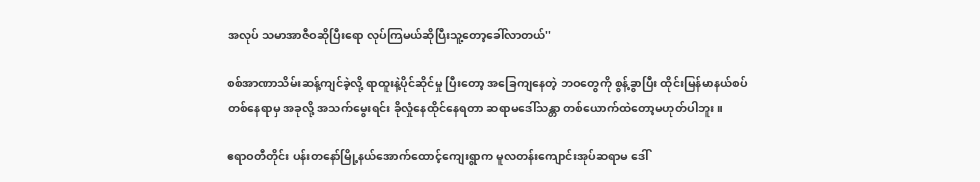အလုပ် သမာအာဇီဝဆိုပြီးရော လုပ်ကြမယ်ဆိုပြီးသူ့တော့ခေါ်လာတယ်''

စစ်အာဏာသိမ်းဆန့်ကျင်ခဲ့လို့ ရာထူးနဲ့ပိုင်ဆိုင်မှု ပြီးတော့ အခြေကျနေတဲ့ ဘဝတွေကို စွန့်ခွာပြီး ထိုင်းမြန်မာနယ်စပ် တစ်နေရာမှ အခုလို့ အသက်မွေးရင်း ခိုလှုံနေထိုင်နေရတာ ဆရာမဒေါ်သန္တာ တစ်ယောက်ထဲတော့မဟုတ်ပါဘူး။

ဧရာဝတီတိုင်း ပန်းတနော်မြို့နယ်အောက်ထောင့်ကျေးရွာက မူလတန်းကျောင်းအုပ်ဆရာမ ဒေါ်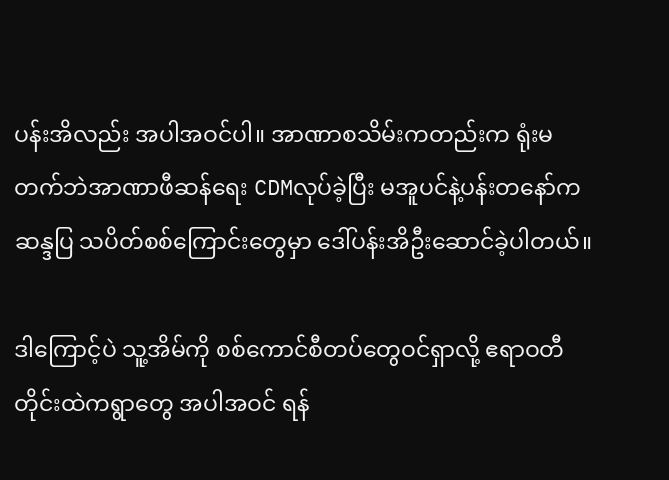ပန်းအိလည်း အပါအဝင်ပါ။ အာဏာစသိမ်းကတည်းက ရုံးမတက်ဘဲအာဏာဖီဆန်ရေး CDMလုပ်ခဲ့ပြီး မအူပင်နဲ့ပန်းတနော်က ဆန္ဒပြ သပိတ်စစ်ကြောင်းတွေမှာ ဒေါ်ပန်းအိဦးဆောင်ခဲ့ပါတယ်။

ဒါကြောင့်ပဲ သူ့အိမ်ကို စစ်ကောင်စီတပ်တွေဝင်ရှာလို့ ဧရာဝတီတိုင်းထဲကရွာတွေ အပါအဝင် ရန်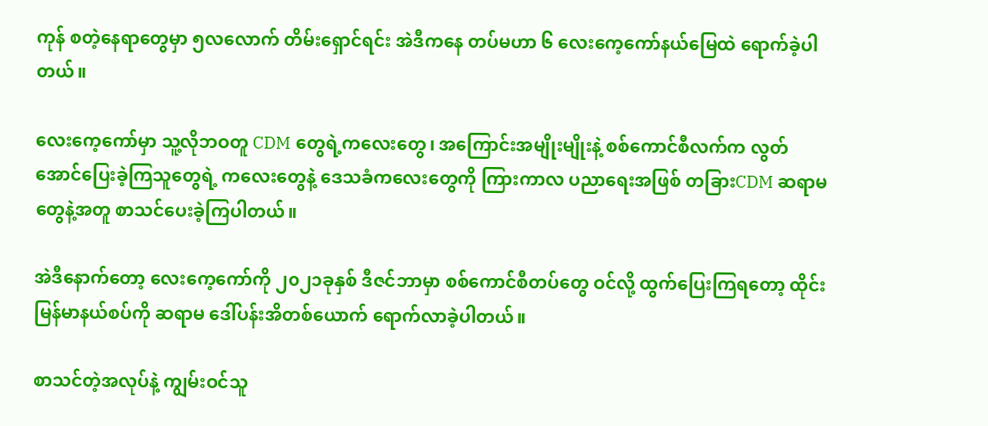ကုန် စတဲ့နေရာတွေမှာ ၅လလောက် တိမ်းရှောင်ရင်း အဲဒီကနေ တပ်မဟာ ၆ လေးကေ့ကော်နယ်မြေထဲ ရောက်ခဲ့ပါတယ်။

လေးကေ့ကော်မှာ‌ သူ့လိုဘဝတူ CDM တွေရဲ့ကလေးတွေ၊ အကြောင်းအမျိုးမျိုးနဲ့ စစ်ကောင်စီလက်က လွတ်အောင်ပြေးခဲ့ကြသူတွေရဲ့ ကလေးတွေနဲ့ ဒေသခံကလေးတွေကို ကြားကာလ ပညာရေးအဖြစ် တခြားCDM ဆရာမတွေနဲ့အတူ စာသင်ပေးခဲ့ကြပါတယ်။

အဲဒီနောက်တော့ လေးကေ့ကော်ကို ၂၀၂၁ခုနှစ် ဒီဇင်ဘာမှာ စစ်ကောင်စီတပ်တွေ ဝင်လို့ ထွက်ပြေးကြရတော့ ထိုင်း မြန်မာနယ်စပ်ကို ဆရာမ ဒေါ်ပန်းအိတစ်ယောက် ရောက်လာခဲ့ပါတယ်။

စာသင်တဲ့အလုပ်နဲ့ ကျွမ်းဝင်သူ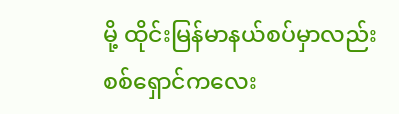မို့ ထိုင်းမြန်မာနယ်စပ်မှာလည်း စစ်ရှောင်ကလေး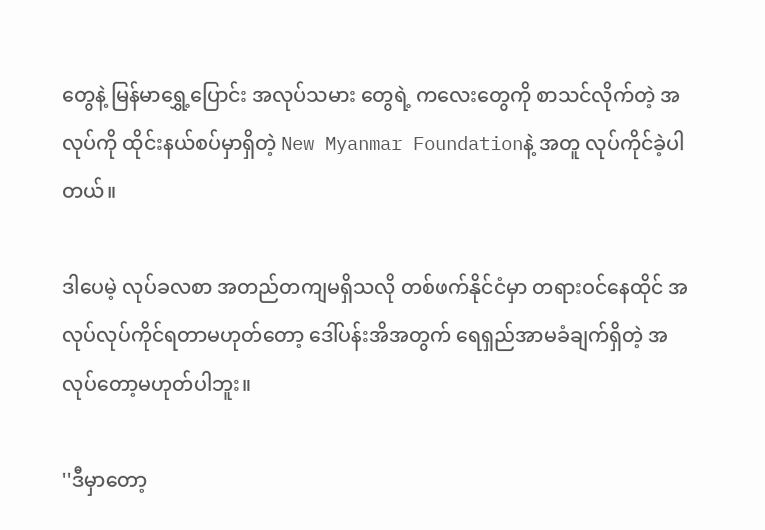တွေနဲ့ မြန်မာရွှေ့ပြောင်း အလုပ်သမား တွေရဲ့ ကလေးတွေကို စာသင်လိုက်တဲ့ အလုပ်ကို ထိုင်းနယ်စပ်မှာရှိတဲ့ New Myanmar Foundationနဲ့ အတူ လုပ်ကိုင်ခဲ့ပါတယ်။

ဒါပေမဲ့ လုပ်ခလစာ အတည်တကျမရှိသလို တစ်ဖက်နိုင်ငံမှာ တရားဝင်နေထိုင် အလုပ်လုပ်ကိုင်ရတာမဟုတ်တော့ ဒေါ်ပန်းအိအတွက် ရေရှည်အာမခံချက်ရှိတဲ့ အလုပ်တော့မဟုတ်ပါဘူး။

''ဒီမှာတော့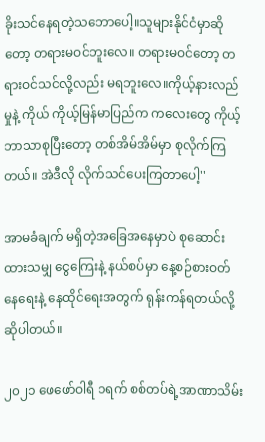ခိုးသင်နေရတဲ့သဘောပေါ့။သူများနိုင်ငံမှာဆိုတော့ တရားမဝင်ဘူးလေ။ တရားမဝင်တော့ တရားဝင်သင်လို့လည်း မရဘူးလေ။ကိုယ့်နားလည်မှုနဲ့ ကိုယ် ကိုယ့်မြန်မာပြည်က ကလေးတွေ ကိုယ့်ဘာသာစုပြီးတော့ တစ်အိမ်အိမ်မှာ စုလိုက်ကြတယ်။ အဲဒီလို လိုက်သင်ပေးကြတာပေါ့''

အာမခံချက် မရှိတဲ့အခြေအနေမှာပဲ စုဆောင်းထားသမျှ‌ ငွေကြေးနဲ့ နယ်စပ်မှာ နေ့စဉ်စားဝတ်နေရေးနဲ့ နေထိုင်ရေးအတွက် ရုန်းကန်ရတယ်လို့ ဆိုပါတယ်။

၂၀၂၁ ဖေဖော်ဝါရီ ၁ရက် စစ်တပ်ရဲ့အာဏာသိမ်း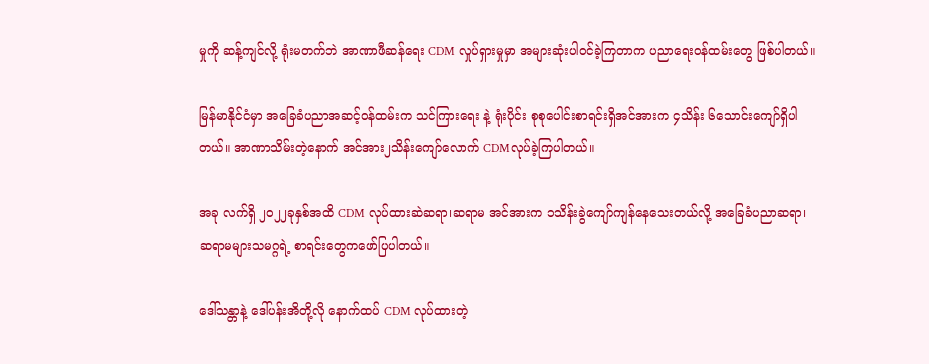မှုကို ဆန့်ကျင်လို့ ရုံးမတက်ဘဲ အာဏာဖီဆန်ရေး CDM လှုပ်ရှားမှုမှာ အများဆုံးပါဝင်ခဲ့ကြတာက ပညာရေးဝန်ထမ်းတွေ ဖြစ်ပါတယ်။

မြန်မာနိုင်ငံမှာ အခြေခံပညာအဆင့်ဝန်ထမ်းက သင်ကြားရေး နဲ့ ရုံးပိုင်း စုစုပေါင်းစာရင်းရှိအင်အားက ၄သိန်း ၆သောင်းကျော်ရှိပါတယ်။ အာဏာသိမ်းတဲ့နောက် အင်အား၂သိန်းကျော်လောက် CDMလုပ်ခဲ့ကြပါတယ်။

အခု လက်ရှိ ၂၀၂၂ခုနှစ်အထိ CDM လုပ်ထားဆဲဆရာ၊ဆရာမ အင်အားက ၁သိန်းခွဲကျော်ကျန်နေသေးတယ်လို့ အခြေခံပညာဆရာ၊ ဆရာမများသမဂ္ဂရဲ့ စာရင်းတွေကဖော်ပြပါတယ်။

ဒေါ်သန္တာနဲ့ ဒေါ်ပန်းအိတို့လို နောက်ထပ် CDM လုပ်ထားတဲ့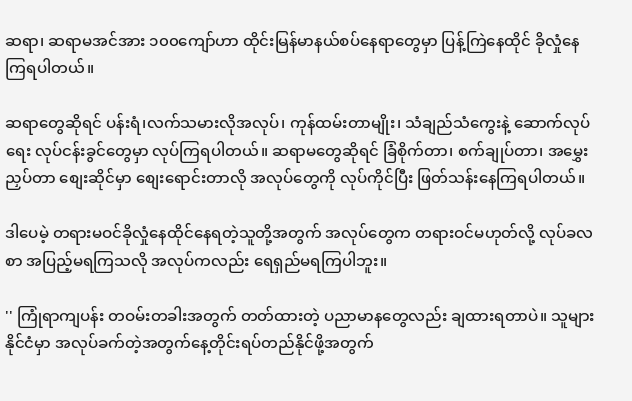ဆရာ၊ ဆရာမအင်အား ၁၀၀ကျော်ဟာ ထိုင်းမြန်မာနယ်စပ်နေရာတွေမှာ ပြန့်ကြဲနေထိုင် ခိုလှုံနေကြရပါတယ်။

ဆရာတွေဆိုရင် ပန်းရံ၊လက်သမားလိုအလုပ်၊ ကုန်ထမ်းတာမျိုး၊ သံချည်သံကွေးနဲ့ ဆောက်လုပ်ရေး လုပ်ငန်းခွင်တွေမှာ လုပ်ကြရပါတယ်။ ဆရာမတွေဆိုရင် ခြံစိုက်တာ၊ စက်ချုပ်တာ၊ အမွှေးညှပ်တာ စျေးဆိုင်မှာ စျေးရောင်းတာလို အလုပ်တွေကို လုပ်ကိုင်ပြီး ဖြတ်သန်းနေကြရပါတယ်။

ဒါပေမဲ့ တရားမဝင်ခိုလှုံနေထိုင်နေရတဲ့သူတို့အတွက် အလုပ်တွေက တရားဝင်မဟုတ်လို့ လုပ်ခလစာ အပြည့်မရကြသလို အလုပ်ကလည်း ရေရှည်မရကြပါဘူး။

'' ကြုံရာကျပန်း တဝမ်းတခါးအတွက် တတ်ထားတဲ့ ပညာမာနတွေလည်း ချထားရတာပဲ။ သူများနိုင်ငံမှာ အလုပ်ခက်တဲ့အတွက်နေ့တိုင်းရပ်တည်နိုင်ဖို့အတွက်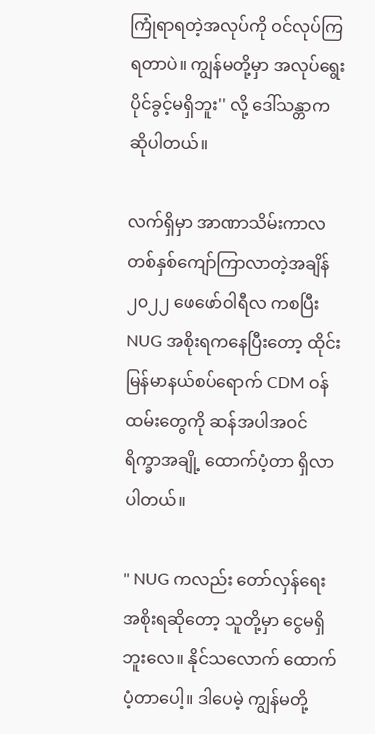ကြုံရာရတဲ့အလုပ်ကို ဝင်လုပ်ကြရတာပဲ။ ကျွန်မတို့မှာ အလုပ်ရွေးပိုင်ခွင့်မရှိဘူး'' လို့ ဒေါ်သန္တာကဆိုပါတယ်။

လက်ရှိမှာ အာဏာသိမ်းကာလ တစ်နှစ်ကျော်ကြာလာတဲ့အချိန် ၂၀၂၂ ဖေဖော်ဝါရီလ ကစပြီး NUG အစိုးရကနေပြီးတော့ ထိုင်း မြန်မာနယ်စပ်ရောက် CDM ဝန်ထမ်းတွေကို ဆန်အပါအဝင် ရိက္ခာ‌အချို့ ထောက်ပံ့တာ ရှိလာပါတယ်။

'' NUG ကလည်း တော်လှန်ရေးအစိုးရဆိုတော့ သူတို့မှာ ငွေမရှိဘူးလေ။ နိုင်သလောက် ထောက်ပံ့တာပေါ့။ ဒါပေမဲ့ ကျွန်မတို့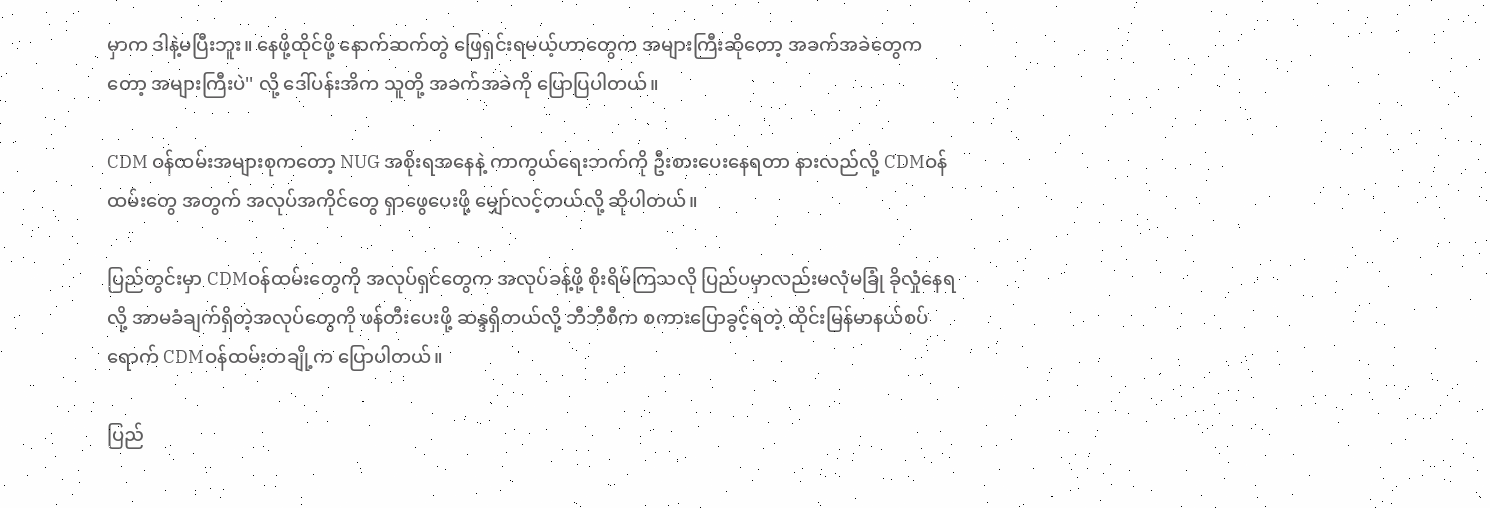မှာက ဒါနဲ့မပြီးဘူး။ နေဖို့ထိုင်ဖို့ နောက်ဆက်တွဲ ဖြေရှင်းရမယ့်ဟာတွေက အများကြီးဆိုတော့ အခက်အခဲတွေကတော့ အများကြီးပဲ'' လို့ ‌ဒေါ်ပန်းအိက သူတို့ အခက်အခဲကို ပြောပြပါတယ်။

CDM ဝန်ထမ်းအများစုကတော့ NUG အစိုးရအနေနဲ့ ကာကွယ်ရေးဘက်ကို ဦးစားပေးနေရတာ နားလည်လို့ CDMဝန်ထမ်းတွေ အတွက် အလုပ်အကိုင်တွေ ရှာဖွေပေးဖို့ မျှော်လင့်တယ်လို့ ဆိုပါတယ်။

ပြည်တွင်းမှာ CDMဝန်ထမ်းတွေကို အလုပ်ရှင်တွေက အလုပ်ခန့်ဖို့ စိုးရိမ်ကြသလို ပြည်ပမှာလည်းမလုံမခြုံ ခိုလှုံနေရလို့ အာမခံချက်ရှိတဲ့အလုပ်တွေကို ဖန်တီးပေးဖို့ ဆန္ဒရှိတယ်လို့ ဘီဘီစီက စကားပြောခွင့်ရတဲ့ ထိုင်းမြန်မာနယ်စပ်ရောက် CDMဝန်ထမ်းတချို့က ပြောပါတယ်။

ပြည်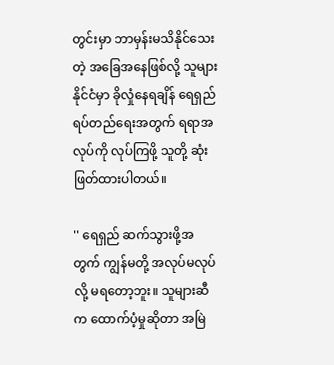တွင်းမှာ ဘာမှန်းမသိနိုင်သေးတဲ့ အခြေအနေဖြစ်လို့ သူများနိုင်ငံမှာ ခိုလှုံနေရချိန် ရေရှည်ရပ်တည်ရေးအတွက် ရရာအလုပ်ကို လုပ်ကြဖို့ သူတို့ ဆုံးဖြတ်ထားပါတယ်။

'' ရေရှည် ဆက်သွားဖို့အတွက် ကျွန်မတို့ အလုပ်မလုပ်လို့ မရတော့ဘူး။ သူများဆီက ထောက်ပံ့မှုဆိုတာ အမြဲ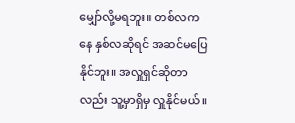မျှော်လို့မရဘူး။ တစ်လကနေ နှစ်လဆိုရင် အဆင်မပြေနိုင်ဘူး။ အလှူရှင်ဆိုတာလည်း သူ့မှာရှိမှ လှူနိုင်မယ်။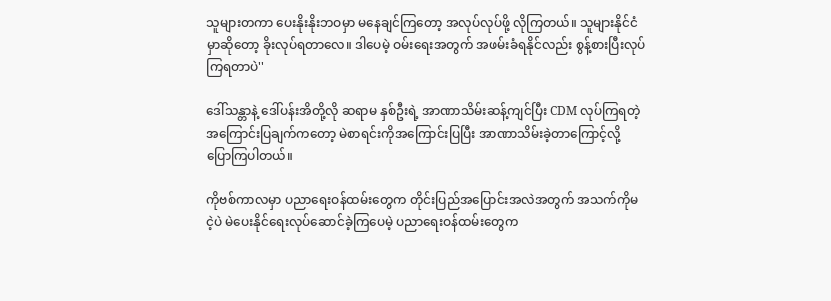သူများတကာ ပေးနိုးနိုးဘဝမှာ မနေချင်ကြတော့ အလုပ်လုပ်ဖို့ လိုကြတယ်။ သူများနိုင်ငံမှာဆိုတော့ ခိုးလုပ်ရတာလေ။ ဒါပေမဲ့ ဝမ်းရေးအတွက် အဖမ်းခံရနိုင်လည်း စွန့်စားပြီးလုပ်ကြရတာပဲ''

ဒေါ်သန္တာနဲ့ ဒေါ်ပန်းအိတို့လို ဆရာမ နှစ်ဦးရဲ့ အာဏာသိမ်းဆန့်ကျင်ပြီး CDM လုပ်ကြရတဲ့ အကြောင်းပြချက်ကတော့ မဲစာရင်းကိုအကြောင်းပြပြီး အာဏာသိမ်းခဲ့တာကြောင့်လို့ ပြောကြပါတယ်။

ကိုဗစ်ကာလမှာ ပညာရေးဝန်ထမ်းတွေက တိုင်းပြည်အပြောင်းအလဲအတွက် အသက်ကိုမငဲ့ပဲ မဲပေးနိုင်ရေးလုပ်ဆောင်ခဲ့ကြပေမဲ့ ပညာရေးဝန်ထမ်းတွေက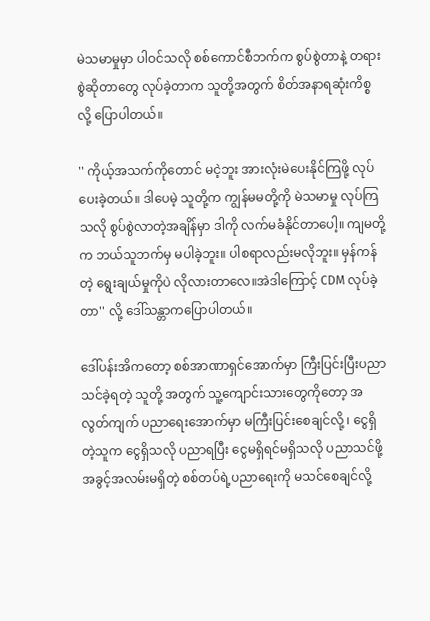မဲသမာမှုမှာ ပါဝင်သလို စစ်ကောင်စီဘက်က စွပ်စွဲတာနဲ့ တရားစွဲဆိုတာတွေ လုပ်ခဲ့တာက သူတို့အတွက် စိတ်အနာရဆုံးကိစ္စလို့ ပြောပါတယ်။

'' ကိုယ့်အသက်ကိုတောင် မငဲ့ဘူး အားလုံးမဲပေးနိုင်ကြဖို့ လုပ်ပေးခဲ့တယ်။ ဒါပေမဲ့ သူတို့က ကျွန်မမတို့ကို မဲသမာမှု လုပ်ကြသလို စွပ်စွဲလာတဲ့အချိန်မှာ ဒါကို လက်မခံနိုင်တာပေါ့။ ကျမတို့က ဘယ်သူဘက်မှ မပါခဲ့ဘူး။ ပါစရာလည်းမလိုဘူး။ မှန်ကန်တဲ့ ရွေးချယ်မှုကိုပဲ လိုလားတာလေ။အဲဒါကြောင့် CDM လုပ်ခဲ့တာ'' လို့ ဒေါ်သန္တာကပြောပါတယ်။

ဒေါ်ပန်းအိကတော့ စစ်အာဏာရှင်အောက်မှာ ကြီးပြင်းပြီးပညာသင်ခဲ့ရတဲ့ သူတို့ အတွက် သူ့ကျောင်းသားတွေကိုတော့ အလွတ်ကျက် ပညာရေးအောက်မှာ မကြီးပြင်းစေချင်လို့ ၊ ငွေရှိတဲ့သူက ငွေရှိသလို ပညာရပြီး ငွေမရှိရင်မရှိသလို ပညာသင်ဖို့ အခွင့်အလမ်းမရှိတဲ့ စစ်တပ်ရဲ့ပညာရေးကို မသင်စေချင်လို့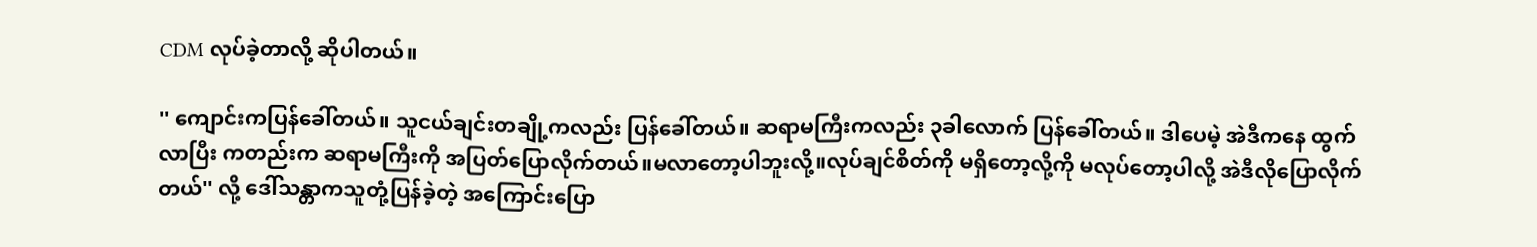CDM လုပ်ခဲ့တာလို့ ဆိုပါတယ်။

'' ကျောင်းကပြန်ခေါ်တယ်။ သူငယ်ချင်းတချို့ကလည်း ပြန်ခေါ်တယ်။ ဆရာမကြီးကလည်း ၃ခါလောက် ပြန်ခေါ်တယ်။ ဒါပေမဲ့ အဲဒီကနေ ထွက်လာပြီး ကတည်းက ဆရာမကြီးကို အပြတ်ပြောလိုက်တယ်။မလာတော့ပါဘူးလို့။လုပ်ချင်စိတ်ကို မရှိတော့လို့ကို မလုပ်တော့ပါလို့ အဲဒီလိုပြောလိုက်တယ်'' လို့ ဒေါ်သန္တာကသူတုံ့ပြန်ခဲ့တဲ့ အကြောင်းပြော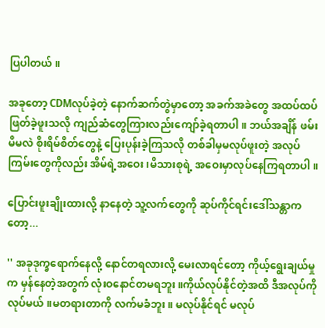ပြပါတယ်။

အခုတော့ CDMလုပ်ခဲ့တဲ့ နောက်ဆက်တွဲမှာတော့ အခက်အခဲတွေ အထပ်ထပ်ဖြတ်ခဲ့ဖူးသလို ကျည်ဆံတွေကြားလည်းကျော်ခဲ့ရတာပါ။ ဘယ်အချိန် ဖမ်းမိမလဲ စိုးရိမ်စိတ်တွေနဲ့ ပြေးပုန်းခဲ့ကြသလို တစ်ခါမှမလုပ်ဖူးတဲ့ အလုပ်ကြမ်းတွေကိုလည်း အိမ်ရဲ့အဝေး၊မိသားစုရဲ့ အဝေးမှာလုပ်နေကြရတာပါ။

ပြောင်းဖူးချိုးထားလို့ နာနေတဲ့ သူ့လက်တွေကို ဆုပ်ကိုင်ရင်းဒေါ်သန္တာကတော့...

'' အခုဒုက္ခရောက်နေလို့ နောင်တရလားလို့ မေးလာရင်တော့ ကိုယ့်ရွေးချယ်မှုက မှန်နေတဲ့အတွက် လုံးဝနောင်တမရဘူး။ကိုယ်လုပ်နိုင်တဲ့အထိ ဒီအလုပ်ကိုလုပ်မယ်။မတရားတာကို လက်မခံဘူး။ မလုပ်နိုင်ရင် မလုပ်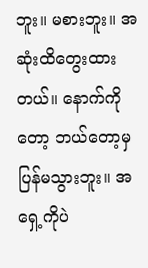ဘူး။ မစားဘူး။ အဆုံးထိတွေးထားတယ်။ နောက်ကိုတော့ ဘယ်တော့မှပြန်မသွားဘူး။ အရှေ့ကိုပဲ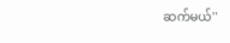ဆက်မယ်''